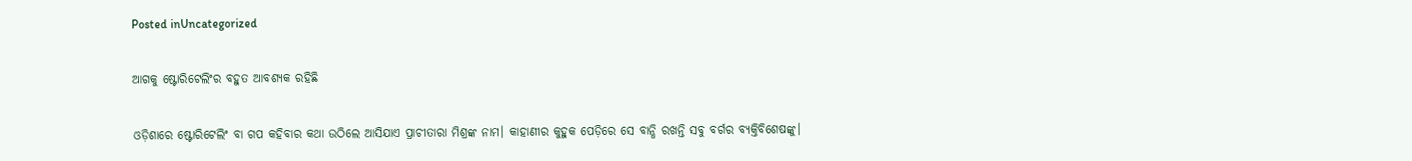Posted inUncategorized

ଆଗକୁ ଷ୍ଟୋରିଟେଲିଂର ବହୁତ ଆବଶ୍ୟକ ରହିଛି

ଓଡ଼ିଶାରେ ଷ୍ଟୋରିଟେଲିଂ ବା ଗପ କହିବାର କଥା ଉଠିଲେ ଆସିଯାଏ ପ୍ରାଚୀତାରା ମିଶ୍ରଙ୍କ ନାମ। କାହାଣୀର କୁହୁକ ପେଡ଼ିରେ ସେ ବାନ୍ଧି ରଖନ୍ତି ସବୁ ବର୍ଗର ବ୍ୟକ୍ତିବିଶେଷଙ୍କୁ।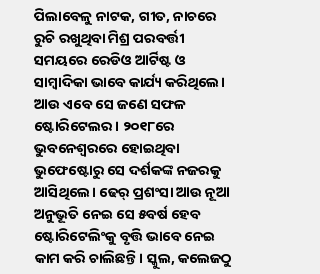ପିଲାବେଳୁ ନାଟକ, ଗୀତ, ନାଚରେ ରୁଚି ରଖୁଥିବା ମିଶ୍ର ପରବର୍ତ୍ତୀ ସମୟରେ ରେଡିଓ ଆର୍ଟିଷ୍ଟ ଓ ସାମ୍ବାଦିକା ଭାବେ କାର୍ଯ୍ୟ କରିଥିଲେ। ଆଉ ଏବେ ସେ ଜଣେ ସଫଳ ଷ୍ଟୋରିଟେଲର। ୨୦୧୮ରେ ଭୁବନେଶ୍ୱରରେ ହୋଇଥିବା ଭୁଫେଷ୍ଟୋରୁ ସେ ଦର୍ଶକଙ୍କ ନଜରକୁ ଆସିଥିଲେ। ଢେର୍‌ ପ୍ରଶଂସା ଆଉ ନୂଆ ଅନୁଭୂତି ନେଇ ସେ ୫ବର୍ଷ ହେବ ଷ୍ଟୋରିଟେଲିଂକୁ ବୃତ୍ତି ଭାବେ ନେଇ କାମ କରି ଚାଲିଛନ୍ତି। ସ୍କୁଲ, କଲେଜଠୁ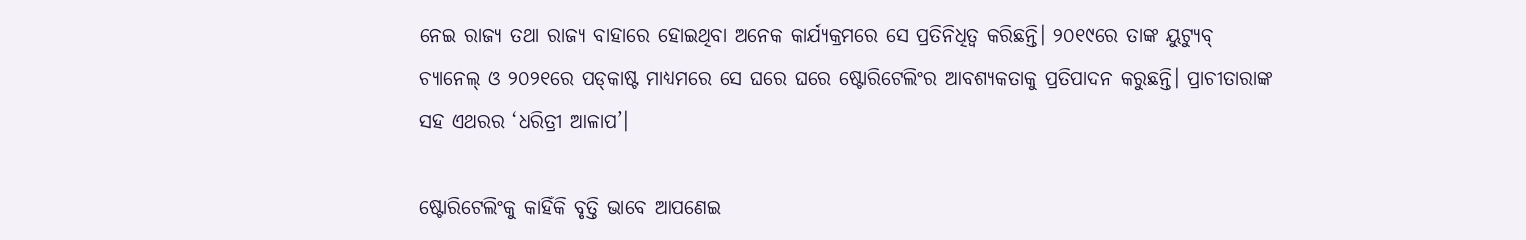ନେଇ ରାଜ୍ୟ ତଥା ରାଜ୍ୟ ବାହାରେ ହୋଇଥିବା ଅନେକ କାର୍ଯ୍ୟକ୍ରମରେ ସେ ପ୍ରତିନିଧିତ୍ୱ କରିଛନ୍ତି। ୨୦୧୯ରେ ତାଙ୍କ ୟୁଟ୍ୟୁବ୍‌ ଚ୍ୟାନେଲ୍‌ ଓ ୨୦୨୧ରେ ପଡ୍‌କାଷ୍ଟ ମାଧ୍ୟମରେ ସେ ଘରେ ଘରେ ଷ୍ଟୋରିଟେଲିଂର ଆବଶ୍ୟକତାକୁ ପ୍ରତିପାଦନ କରୁଛନ୍ତି। ପ୍ରାଚୀତାରାଙ୍କ ସହ ଏଥରର ‘ଧରିତ୍ରୀ ଆଳାପ’।

ଷ୍ଟୋରିଟେଲିଂକୁ କାହିଁକି ବୃତ୍ତି ଭାବେ ଆପଣେଇ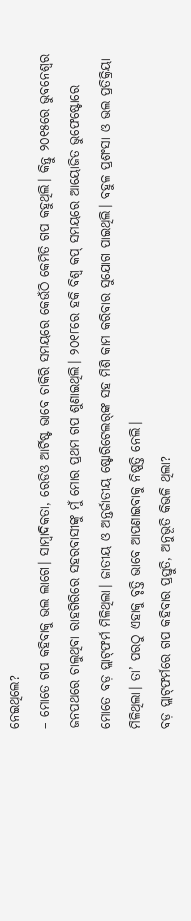ନେଇଥିଲେ?
– ମୋତେ ଗପ କହିବାକୁ ଭଲ ଲାଗେ। ସାମ୍ବାଦିକତା, ରେଡିଓ ଆର୍ଟିଷ୍ଟ ଭାବେ ଚାକିରି ସମୟରେ କେଉଁଠି କେମିତି ଗପ କହୁଥିଲି। କିନ୍ତୁ ୨୦୧୫ରେ ଭୁବନେଶ୍ୱର ଜନପଥରେ ଚାଲୁଥିବା ରାହଗିରିରେ ସହରବାସୀଙ୍କୁ ମୁଁ ମୋର ପ୍ରଥମ ଗପ ଶୁଣାଇଥିଲି। ୨୦୧୮ରେ ହକି ବିଶ୍ୱ କପ୍‌ ସମୟରେ ଆୟୋଜିତ ଭୁଫେଷ୍ଟୋରେ ମୋତେ ବଡ଼ ପ୍ଲାଟ୍‌ଫର୍ମ ମିଳିଥିଲା। ଜାତୀୟ ଓ ଅନ୍ତର୍ଜାତୀୟ ଷ୍ଟୋରିଟେଲର୍‌ଙ୍କ ସହ ମିଶି କାମ କରିବାର ସୁଯୋଗ ପାଇଥିଲି। ବହୁଳ ପ୍ରଶଂସା ଓ ଭଲ ପ୍ରତିକ୍ରିୟା ମିଳିଥିଲା। ତା’ ପରଠୁ ଏହାକୁ ବୃତ୍ତି ଭାବେ ଆପଣାଇବାକୁ ନିଷ୍ପତ୍ତି ନେଲି।
ବଡ଼ ପ୍ଲାଟ୍‌ଫର୍ମରେ ଗପ କହିବାର ପ୍ରସ୍ତୁତି, ଅନୁଭୂତି କିଭଳି ଥିଲା?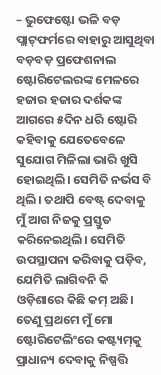– ଭୁଫେଷ୍ଟୋ ଭଳି ବଡ଼ ପ୍ଲାଟ୍‌ଫର୍ମରେ ବାହାରୁ ଆସୁଥିବା ବଡ଼ବଡ଼ ପ୍ରଫେଶନାଲ ଷ୍ଟୋରିଟେଲରଙ୍କ ମେଳରେ ହଜାର ହଜାର ଦର୍ଶକଙ୍କ ଆଗରେ ୫ଦିନ ଧରି ଷ୍ଟୋରି କହିବାକୁ ଯେତେବେଳେ ସୁଯୋଗ ମିଳିଲା ଭାରି ଖୁସି ହୋଇଥିଲି। ସେମିତି ନର୍ଭସ ବି ଥିଲି। ତଥାପି ବେଷ୍ଟ୍‌ ଦେବାକୁ ମୁଁ ଆଗ ନିଜକୁ ପ୍ରସ୍ତୁତ କରିନେଇଥିଲି। ସେମିତି ଉପସ୍ଥାପନା କରିବାକୁ ପଡ଼ିବ, ଯେମିତି ଲାଗିବନି କି ଓଡ଼ିଶାରେ କିଛି କମ୍‌ ଅଛି। ତେଣୁ ପ୍ରଥମେ ମୁଁ ମୋ ଷ୍ଟୋରିଟେଲିଂରେ କଷ୍ଟ୍ୟମ୍‌କୁ ପ୍ରାଧାନ୍ୟ ଦେବାକୁ ନିଷ୍ପତ୍ତି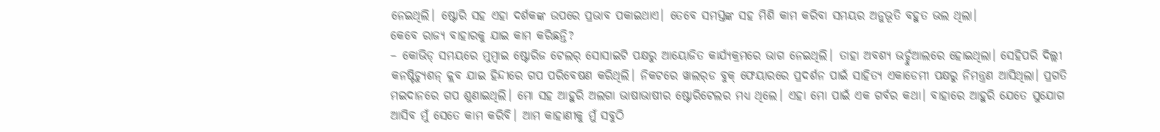ନେଇଥିଲି। ଷ୍ଟୋରି ସହ ଏହା ଦର୍ଶକଙ୍କ ଉପରେ ପ୍ରଭାବ ପକାଇଥାଏ। ତେବେ ସମସ୍ତଙ୍କ ସହ ମିଶି କାମ କରିବା ସମୟର ଅନୁଭୂତି ବହୁତ ଭଲ ଥିଲା।
କେବେ ରାଜ୍ୟ ବାହାରକୁ ଯାଇ କାମ କରିଛନ୍ତି?
– କୋଭିଡ୍‌ ସମୟରେ ମୁମ୍ବାଇ ଷ୍ଟୋରିଜ ଟେଲର୍‌ ସୋସାଇଟି ପକ୍ଷରୁ ଆୟୋଜିତ କାର୍ଯ୍ୟକ୍ରମରେ ଭାଗ ନେଇଥିଲି। ତାହା ଅବଶ୍ୟ ଭର୍ଚ୍ଚୁଆଲରେ ହୋଇଥିଲା। ସେହିପରି ଦିଲ୍ଲୀ କନଷ୍ଟିଚ୍ୟୁଶନ୍‌ କ୍ଲବ ଯାଇ ହିନ୍ଦୀରେ ଗପ ପରିବେଷଣ କରିଥିଲି। ନିକଟରେ ୱାଲର୍‌ଡ ବୁକ୍‌ ଫେୟାରରେ ପ୍ରଦର୍ଶନ ପାଇଁ ସାହିତ୍ୟ ଏକାଡେମୀ ପକ୍ଷରୁ ନିମନ୍ତ୍ରଣ ଆସିଥିଲା। ପ୍ରଗତି ମଇଦାନରେ ଗପ ଶୁଣାଇଥିଲି। ମୋ ସହ ଆହୁରି ଅଲଗା ଭାଷାଭାଷୀର ଷ୍ଟୋରିଟେଲର ମଧ୍ୟ ଥିଲେ। ଏହା ମୋ ପାଇଁ ଏକ ଗର୍ବର କଥା। ବାହାରେ ଆହୁରି ଯେତେ ସୁଯୋଗ ଆସିବ ମୁଁ ସେତେ କାମ କରିବି। ଆମ କାହାଣୀକୁ ମୁଁ ସବୁଠି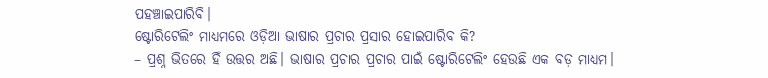ପହଞ୍ଚାଇପାରିବି।
ଷ୍ଟୋରିଟେଲିଂ ମାଧ୍ୟମରେ ଓଡ଼ିଆ ଭାଷାର ପ୍ରଚାର ପ୍ରସାର ହୋଇପାରିବ କି?
– ପ୍ରଶ୍ନ ଭିତରେ ହିଁ ଉତ୍ତର ଅଛି। ଭାଷାର ପ୍ରଚାର ପ୍ରଚାର ପାଇଁ ଷ୍ଟୋରିଟେଲିଂ ହେଉଛି ଏକ ବଡ଼ ମାଧ୍ୟମ।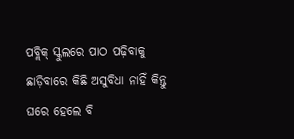ପବ୍ଲିକ୍‌ ସ୍କୁଲରେ ପାଠ ପଢ଼ିବାକୁ ଛାଡ଼ିବାରେ କିଛି ଅସୁବିଧା ନାହିଁ କିନ୍ତୁ ଘରେ ହେଲେ ବି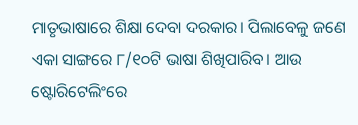ମାତୃଭାଷାରେ ଶିକ୍ଷା ଦେବା ଦରକାର। ପିଲାବେଳୁ ଜଣେ ଏକା ସାଙ୍ଗରେ ୮/୧୦ଟି ଭାଷା ଶିଖିପାରିବ। ଆଉ ଷ୍ଟୋରିଟେଲିଂରେ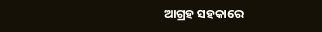ଆଗ୍ରହ ସହକାରେ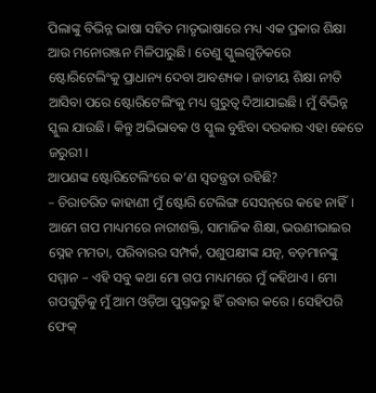ପିଲାଙ୍କୁ ବିଭିନ୍ନ ଭାଷା ସହିତ ମାତୃଭାଷାରେ ମଧ୍ୟ ଏକ ପ୍ରକାର ଶିକ୍ଷା ଆଉ ମନୋରଞ୍ଜନ ମିଳିପାରୁଛି। ତେଣୁ ସ୍କୁଲଗୁଡ଼ିକରେ ଷ୍ଟୋରିଟେଲିଂକୁ ପ୍ରାଧାନ୍ୟ ଦେବା ଆବଶ୍ୟକ। ଜାତୀୟ ଶିକ୍ଷା ନୀତି ଆସିବା ପରେ ଷ୍ଟୋରିଟେଲିଂକୁ ମଧ୍ୟ ଗୁରୁତ୍ୱ ଦିଆଯାଇଛି। ମୁଁ ବିଭିନ୍ନ ସ୍କୁଲ ଯାଉଛି। କିନ୍ତୁ ଅଭିଭାବକ ଓ ସ୍କୁଲ ବୁଝିବା ଦରକାର ଏହା କେତେ ଜରୁରୀ।
ଆପଣଙ୍କ ଷ୍ଟୋରିଟେଲିଂରେ କ’ଣ ସ୍ବତନ୍ତ୍ରତା ରହିଛି?
– ଚିରାଚରିତ କାହାଣୀ ମୁଁ ଷ୍ଟୋରି ଟେଲିଙ୍ଗ ସେସନ୍‌ରେ କହେ ନାହିଁ। ଆମେ ଗପ ମାଧ୍ୟମରେ ନାରୀଶକ୍ତି, ସାମାଜିକ ଶିକ୍ଷା, ଭଉଣୀଭାଇର ସ୍ନେହ ମମତା, ପରିବାରର ସମ୍ପର୍କ, ପଶୁପକ୍ଷୀଙ୍କ ଯତ୍ନ, ବଡ଼ମାନଙ୍କୁ ସମ୍ମାନ – ଏହି ସବୁ କଥା ମୋ ଗପ ମାଧ୍ୟମରେ ମୁଁ କହିଥାଏ। ମୋ ଗପଗୁଡ଼ିକୁ ମୁଁ ଆମ ଓଡ଼ିଆ ପୁସ୍ତକରୁ ହିଁ ଉଦ୍ଧାର କରେ। ସେହିପରି ଫେକ୍‌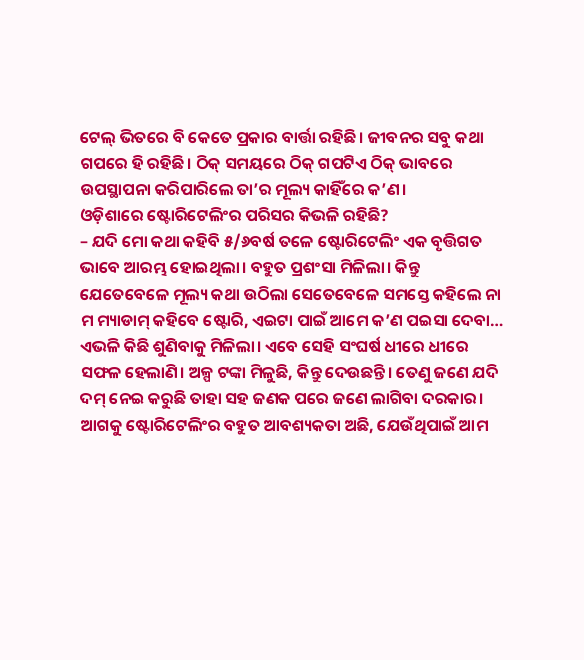ଟେଲ୍‌ ଭିତରେ ବି କେତେ ପ୍ରକାର ବାର୍ତ୍ତା ରହିଛି। ଜୀବନର ସବୁ କଥା ଗପରେ ହି ରହିଛି। ଠିକ୍‌ ସମୟରେ ଠିକ୍‌ ଗପଟିଏ ଠିକ୍‌ ଭାବରେ ଉପସ୍ଥାପନା କରିପାରିଲେ ତା’ର ମୂଲ୍ୟ କାହିଁରେ କ’ଣ।
ଓଡ଼ିଶାରେ ଷ୍ଟୋରିଟେଲିଂର ପରିସର କିଭଳି ରହିଛି?
– ଯଦି ମୋ କଥା କହିବି ୫/୬ବର୍ଷ ତଳେ ଷ୍ଟୋରିଟେଲିଂ ଏକ ବୃତ୍ତିଗତ ଭାବେ ଆରମ୍ଭ ହୋଇଥିଲା। ବହୁତ ପ୍ରଶଂସା ମିଳିଲା। କିନ୍ତୁ ଯେତେବେଳେ ମୂଲ୍ୟ କଥା ଉଠିଲା ସେତେବେଳେ ସମସ୍ତେ କହିଲେ ନା ମ ମ୍ୟାଡାମ୍‌ କହିବେ ଷ୍ଟୋରି, ଏଇଟା ପାଇଁ ଆମେ କ’ଣ ପଇସା ଦେବା… ଏଭଳି କିଛି ଶୁଣିବାକୁ ମିଳିଲା। ଏବେ ସେହି ସଂଘର୍ଷ ଧୀରେ ଧୀରେ ସଫଳ ହେଲାଣି। ଅଳ୍ପ ଟଙ୍କା ମିଳୁଛି, କିନ୍ତୁ ଦେଉଛନ୍ତି। ତେଣୁ ଜଣେ ଯଦି ଦମ୍‌ ନେଇ କରୁଛି ତାହା ସହ ଜଣକ ପରେ ଜଣେ ଲାଗିବା ଦରକାର। ଆଗକୁ ଷ୍ଟୋରିଟେଲିଂର ବହୁତ ଆବଶ୍ୟକତା ଅଛି, ଯେଉଁଥିପାଇଁ ଆମ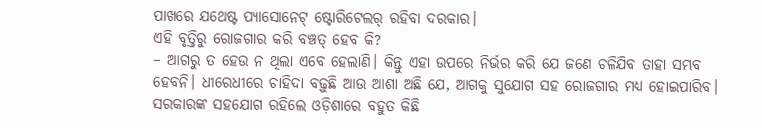ପାଖରେ ଯଥେଷ୍ଟ ପ୍ୟାସୋନେଟ୍‌ ଷ୍ଟୋରିଟେଲର୍‌ ରହିବା ଦରକାର।
ଏହି ବୃତ୍ତିରୁ ରୋଜଗାର କରି ବଞ୍ଚତ୍ ହେବ କି?
– ଆଗରୁ ତ ହେଉ ନ ଥିଲା ଏବେ ହେଲାଣି। କିନ୍ତୁ ଏହା ଉପରେ ନିର୍ଭର କରି ଯେ ଜଣେ ଚଳିଯିବ ତାହା ସମ୍ଭବ ହେବନି। ଧୀରେଧୀରେ ଚାହିଦା ବଢ଼ୁଛି ଆଉ ଆଶା ଅଛି ଯେ, ଆଗକୁ ସୁଯୋଗ ସହ ରୋଜଗାର ମଧ୍ୟ ହୋଇପାରିବ। ସରକାରଙ୍କ ସହଯୋଗ ରହିଲେ ଓଡ଼ିଶାରେ ବହୁତ କିଛି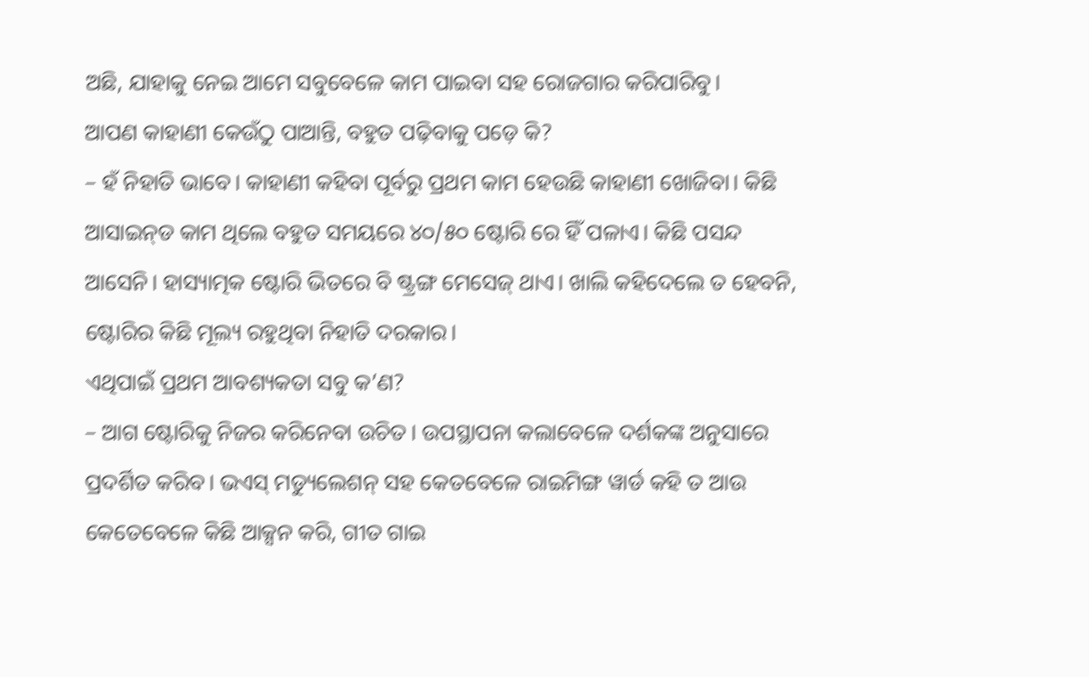ଅଛି, ଯାହାକୁ ନେଇ ଆମେ ସବୁବେଳେ କାମ ପାଇବା ସହ ରୋଜଗାର କରିପାରିବୁ।
ଆପଣ କାହାଣୀ କେଉଁଠୁ ପାଆନ୍ତି, ବହୁତ ପଢ଼ିବାକୁ ପଡ଼େ କି?
– ହଁ ନିହାତି ଭାବେ। କାହାଣୀ କହିବା ପୂର୍ବରୁ ପ୍ରଥମ କାମ ହେଉଛି କାହାଣୀ ଖୋଜିବା। କିଛି ଆସାଇନ୍‌ଡ କାମ ଥିଲେ ବହୁତ ସମୟରେ ୪୦/୫୦ ଷ୍ଟୋରି ରେ ହିଁ ପଳାଏ। କିଛି ପସନ୍ଦ ଆସେନି। ହାସ୍ୟାତ୍ମକ ଷ୍ଟୋରି ଭିତରେ ବି ଷ୍ଟ୍ରଙ୍ଗ ମେସେଜ୍‌ ଥାଏ। ଖାଲି କହିଦେଲେ ତ ହେବନି, ଷ୍ଟୋରିର କିଛି ମୂଲ୍ୟ ରହୁଥିବା ନିହାତି ଦରକାର।
ଏଥିପାଇଁ ପ୍ରଥମ ଆବଶ୍ୟକତା ସବୁ କ’ଣ?
– ଆଗ ଷ୍ଟୋରିକୁ ନିଜର କରିନେବା ଉଚିତ। ଉପସ୍ଥାପନା କଲାବେଳେ ଦର୍ଶକଙ୍କ ଅନୁସାରେ ପ୍ରଦର୍ଶିତ କରିବ। ଭଏସ୍‌ ମଡ୍ୟୁଲେଶନ୍‌ ସହ କେତବେଳେ ରାଇମିଙ୍ଗ ୱାର୍ଡ କହି ତ ଆଉ କେତେବେଳେ କିଛି ଆକ୍ସନ କରି, ଗୀତ ଗାଇ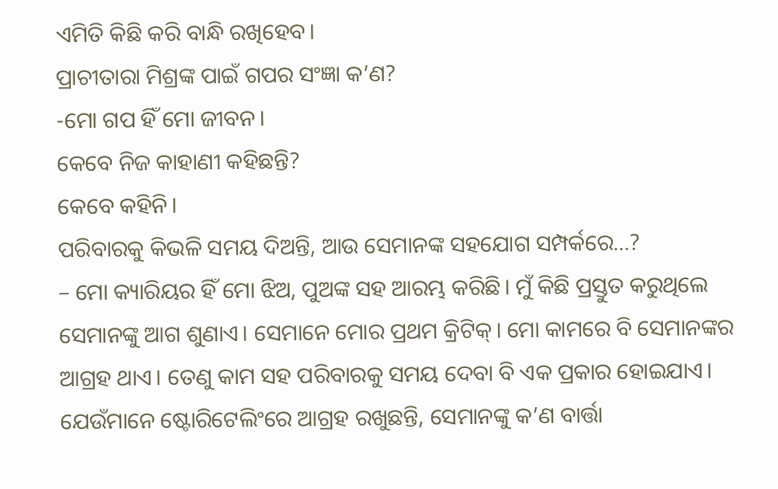ଏମିତି କିଛି କରି ବାନ୍ଧି ରଖିହେବ।
ପ୍ରାଚୀତାରା ମିଶ୍ରଙ୍କ ପାଇଁ ଗପର ସଂଜ୍ଞା କ’ଣ?
-ମୋ ଗପ ହିଁ ମୋ ଜୀବନ।
କେବେ ନିଜ କାହାଣୀ କହିଛନ୍ତି?
କେବେ କହିନି।
ପରିବାରକୁ କିଭଳି ସମୟ ଦିଅନ୍ତି, ଆଉ ସେମାନଙ୍କ ସହଯୋଗ ସମ୍ପର୍କରେ…?
– ମୋ କ୍ୟାରିୟର ହିଁ ମୋ ଝିଅ, ପୁଅଙ୍କ ସହ ଆରମ୍ଭ କରିଛି। ମୁଁ କିଛି ପ୍ରସ୍ତୁତ କରୁଥିଲେ ସେମାନଙ୍କୁ ଆଗ ଶୁଣାଏ। ସେମାନେ ମୋର ପ୍ରଥମ କ୍ରିଟିକ୍‌। ମୋ କାମରେ ବି ସେମାନଙ୍କର ଆଗ୍ରହ ଥାଏ। ତେଣୁ କାମ ସହ ପରିବାରକୁ ସମୟ ଦେବା ବି ଏକ ପ୍ରକାର ହୋଇଯାଏ।
ଯେଉଁମାନେ ଷ୍ଟୋରିଟେଲିଂରେ ଆଗ୍ରହ ରଖୁଛନ୍ତି, ସେମାନଙ୍କୁ କ’ଣ ବାର୍ତ୍ତା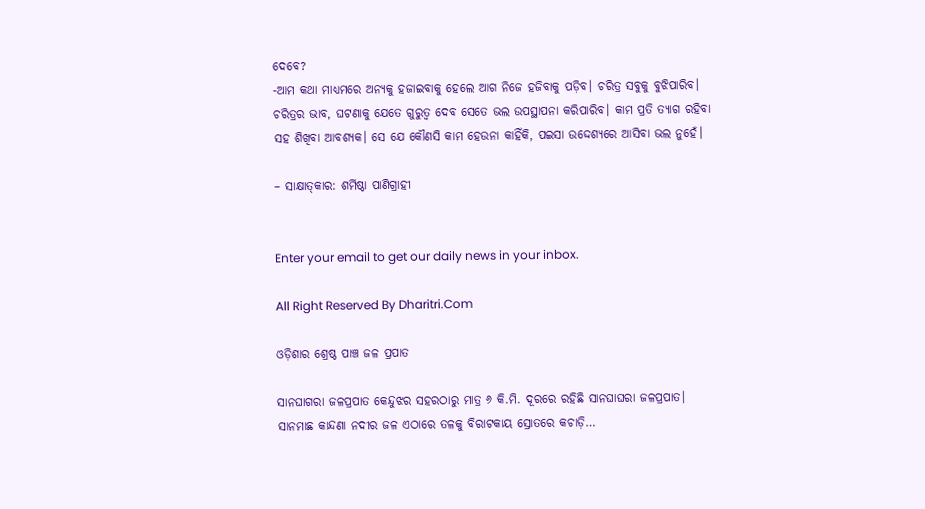ଦେବେ?
-ଆମ କଥା ମାଧ୍ୟମରେ ଅନ୍ୟକୁ ହଜାଇବାକୁ ହେଲେ ଆଗ ନିଜେ ହଜିବାକୁ ପଡ଼ିବ। ଚରିତ୍ର ସବୁକୁ ବୁଝିପାରିବ। ଚରିତ୍ରର ଭାବ, ଘଟଣାକୁ ଯେତେ ଗୁରୁତ୍ୱ ଦେବ ସେତେ ଭଲ ଉପସ୍ଥାପନା କରିପାରିବ। କାମ ପ୍ରତି ତ୍ୟାଗ ରହିବା ସହ ଶିଖିବା ଆବଶ୍ୟକ। ସେ ଯେ କୌଣସି କାମ ହେଉନା କାହିଁକି, ପଇସା ଉଦ୍ଦେଶ୍ୟରେ ଆସିବା ଭଲ ନୁହେଁ।

– ସାକ୍ଷାତ୍‌କାର: ଶର୍ମିଷ୍ଠା ପାଣିଗ୍ରାହୀ


Enter your email to get our daily news in your inbox.

All Right Reserved By Dharitri.Com

ଓଡ଼ିଶାର ଶ୍ରେଷ୍ଠ ପାଞ୍ଚ ଜଳ ପ୍ରପାତ

ସାନଘାଗରା ଜଳପ୍ରପାତ କେନ୍ଦୁଝର ସହରଠାରୁ ମାତ୍ର ୬ କି.ମି. ଦୂରରେ ରହିଛି ସାନଘାଘରା ଜଳପ୍ରପାତ। ସାନମାଛ କାନ୍ଦଣା ନଦୀର ଜଳ ଏଠାରେ ତଳକୁ ବିରାଟକାୟ ସ୍ରୋତରେ କଚାଡ଼ି…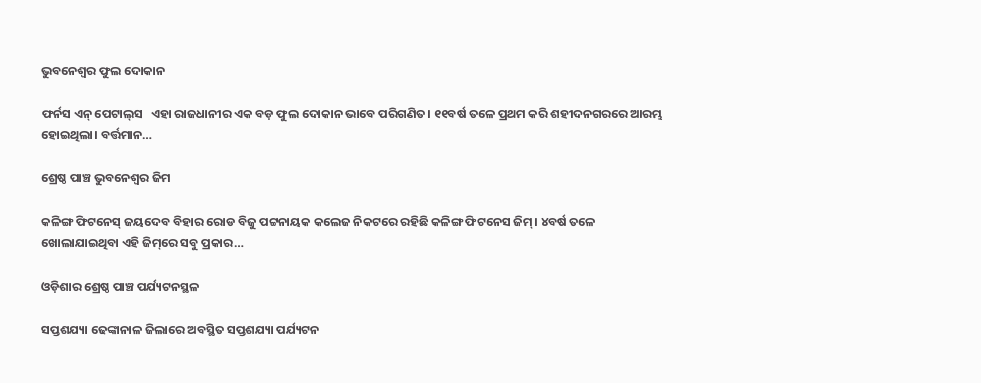ଭୁବନେଶ୍ୱର ଫୁଲ ଦୋକାନ

ଫର୍ନସ ଏନ୍‌ ପେଟାଲ୍‌ସ   ଏହା ରାଜଧାନୀର ଏକ ବଡ଼ ଫୁଲ ଦୋକାନ ଭାବେ ପରିଗଣିତ। ୧୧ବର୍ଷ ତଳେ ପ୍ରଥମ କରି ଶହୀଦନଗରରେ ଆରମ୍ଭ ହୋଇଥିଲା। ବର୍ତ୍ତମାନ…

ଶ୍ରେଷ୍ଠ ପାଞ୍ଚ ଭୁବନେଶ୍ୱର ଜିମ

କଳିଙ୍ଗ ଫିଟନେସ୍‌ ଜୟଦେବ ବିହାର ରୋଡ ବିଜୁ ପଟ୍ଟନାୟକ କଲେଜ ନିକଟରେ ରହିଛି କଳିଙ୍ଗ ଫିଟନେସ ଜିମ୍‌। ୪ବର୍ଷ ତଳେ ଖୋଲାଯାଇଥିବା ଏହି ଜିମ୍‌ରେ ସବୁ ପ୍ରକାର…

ଓଡ଼ିଶାର ଶ୍ରେଷ୍ଠ ପାଞ୍ଚ ପର୍ଯ୍ୟଟନସ୍ଥଳ

ସପ୍ତଶଯ୍ୟା ଢେଙ୍କାନାଳ ଜିଲାରେ ଅବସ୍ଥିତ ସପ୍ତଶଯ୍ୟା ପର୍ଯ୍ୟଟନ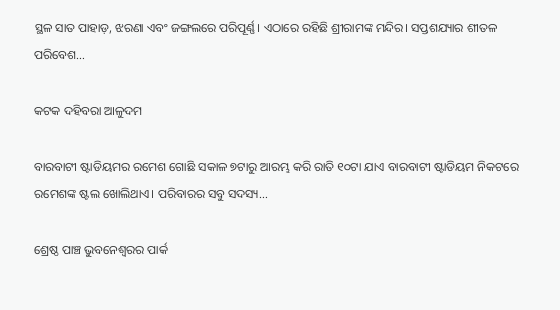ସ୍ଥଳ ସାତ ପାହାଡ଼, ଝରଣା ଏବଂ ଜଙ୍ଗଲରେ ପରିପୂର୍ଣ୍ଣ। ଏଠାରେ ରହିଛି ଶ୍ରୀରାମଙ୍କ ମନ୍ଦିର। ସପ୍ତଶଯ୍ୟାର ଶୀତଳ ପରିବେଶ…

କଟକ ଦହିବରା ଆଳୁଦମ

ବାରବାଟୀ ଷ୍ଟାଡିୟମର ରମେଶ ଗୋଛି ସକାଳ ୭ଟାରୁ ଆରମ୍ଭ କରି ରାତି ୧୦ଟା ଯାଏ ବାରବାଟୀ ଷ୍ଟାଡିୟମ ନିକଟରେ ରମେଶଙ୍କ ଷ୍ଟଲ ଖୋଲିଥାଏ। ପରିବାରର ସବୁ ସଦସ୍ୟ…

ଶ୍ରେଷ୍ଠ ପାଞ୍ଚ ଭୁବନେଶ୍ୱରର ପାର୍କ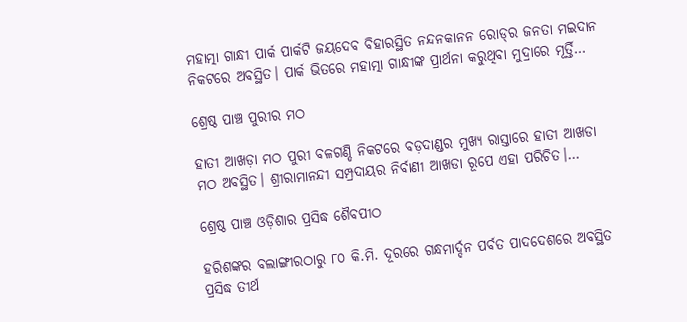ମହାତ୍ମା ଗାନ୍ଧୀ ପାର୍କ ପାର୍କଟି ଜୟଦେବ ବିହାରସ୍ଥିତ ନନ୍ଦନକାନନ ରୋଡ୍‌ର ଜନତା ମଇଦାନ ନିକଟରେ ଅବସ୍ଥିତ। ପାର୍କ ଭିତରେ ମହାତ୍ମା ଗାନ୍ଧୀଙ୍କ ପ୍ରାର୍ଥନା କରୁଥିବା ମୁଦ୍ରାରେ ମୂର୍ତ୍ତି…

ଶ୍ରେଷ୍ଠ ପାଞ୍ଚ ପୁରୀର ମଠ

ହାତୀ ଆଖଡ଼ା ମଠ ପୁରୀ ବଳଗଣ୍ଡି ନିକଟରେ ବଡ଼ଦାଣ୍ଡର ମୁଖ୍ୟ ରାସ୍ତାରେ ହାତୀ ଆଖଡା ମଠ ଅବସ୍ଥିତ। ଶ୍ରୀରାମାନନ୍ଦୀ ସମ୍ପ୍ରଦାୟର ନିର୍ବାଣୀ ଆଖଡା ରୂପେ ଏହା ପରିଚିତ।…

ଶ୍ରେଷ୍ଠ ପାଞ୍ଚ ଓଡ଼ିଶାର ପ୍ରସିଦ୍ଧ ଶୈବପୀଠ

ହରିଶଙ୍କର ବଲାଙ୍ଗୀରଠାରୁ ୮୦ କି.ମି. ଦୂରରେ ଗନ୍ଧମାର୍ଦ୍ଦନ ପର୍ବତ ପାଦଦେଶରେ ଅବସ୍ଥିତ ପ୍ରସିଦ୍ଧ ତୀର୍ଥ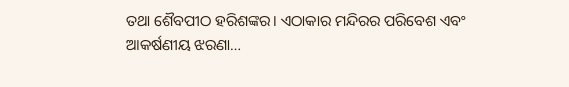ତଥା ଶୈବପୀଠ ହରିଶଙ୍କର। ଏଠାକାର ମନ୍ଦିରର ପରିବେଶ ଏବଂ ଆକର୍ଷଣୀୟ ଝରଣା…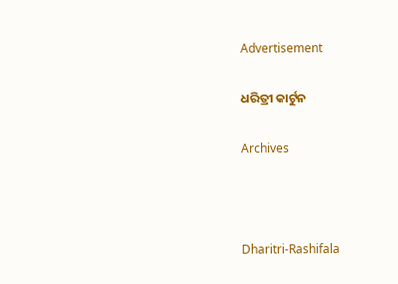Advertisement

ଧରିତ୍ରୀ କାର୍ଟୁନ

Archives



Dharitri-Rashifala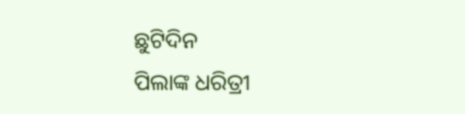ଛୁଟିଦିନ
ପିଲାଙ୍କ ଧରିତ୍ରୀ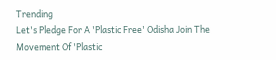Trending
Let's Pledge For A 'Plastic Free' Odisha Join The Movement Of 'Plastic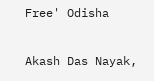Free' Odisha

Akash Das Nayak,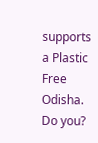supports a Plastic Free Odisha. Do you?